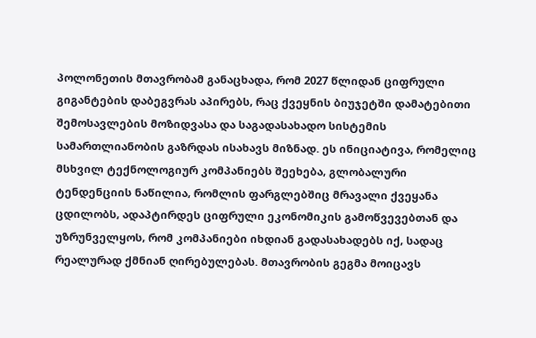პოლონეთის მთავრობამ განაცხადა, რომ 2027 წლიდან ციფრული გიგანტების დაბეგვრას აპირებს, რაც ქვეყნის ბიუჯეტში დამატებითი შემოსავლების მოზიდვასა და საგადასახადო სისტემის სამართლიანობის გაზრდას ისახავს მიზნად. ეს ინიციატივა, რომელიც მსხვილ ტექნოლოგიურ კომპანიებს შეეხება, გლობალური ტენდენციის ნაწილია, რომლის ფარგლებშიც მრავალი ქვეყანა ცდილობს, ადაპტირდეს ციფრული ეკონომიკის გამოწვევებთან და უზრუნველყოს, რომ კომპანიები იხდიან გადასახადებს იქ, სადაც რეალურად ქმნიან ღირებულებას. მთავრობის გეგმა მოიცავს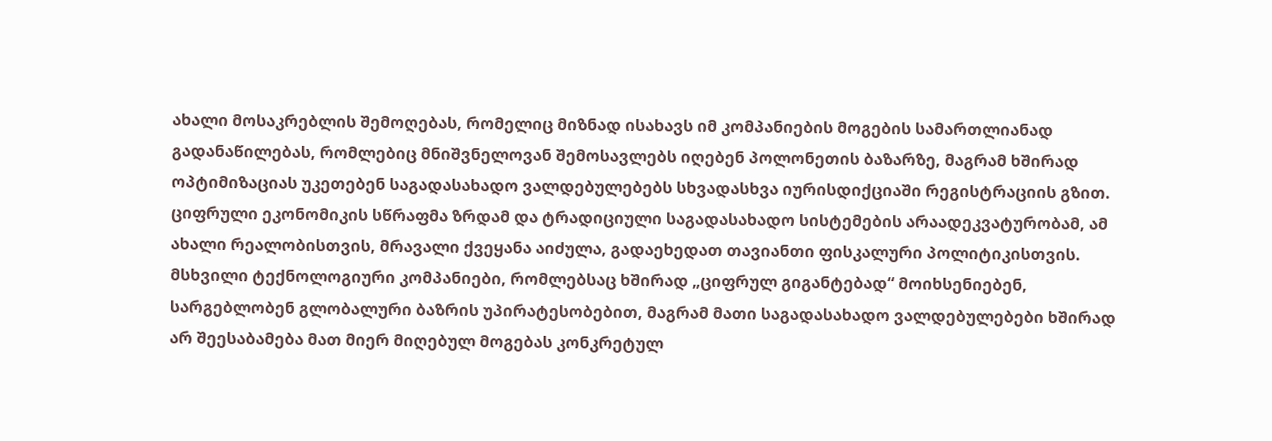ახალი მოსაკრებლის შემოღებას, რომელიც მიზნად ისახავს იმ კომპანიების მოგების სამართლიანად გადანაწილებას, რომლებიც მნიშვნელოვან შემოსავლებს იღებენ პოლონეთის ბაზარზე, მაგრამ ხშირად ოპტიმიზაციას უკეთებენ საგადასახადო ვალდებულებებს სხვადასხვა იურისდიქციაში რეგისტრაციის გზით.
ციფრული ეკონომიკის სწრაფმა ზრდამ და ტრადიციული საგადასახადო სისტემების არაადეკვატურობამ, ამ ახალი რეალობისთვის, მრავალი ქვეყანა აიძულა, გადაეხედათ თავიანთი ფისკალური პოლიტიკისთვის. მსხვილი ტექნოლოგიური კომპანიები, რომლებსაც ხშირად „ციფრულ გიგანტებად“ მოიხსენიებენ, სარგებლობენ გლობალური ბაზრის უპირატესობებით, მაგრამ მათი საგადასახადო ვალდებულებები ხშირად არ შეესაბამება მათ მიერ მიღებულ მოგებას კონკრეტულ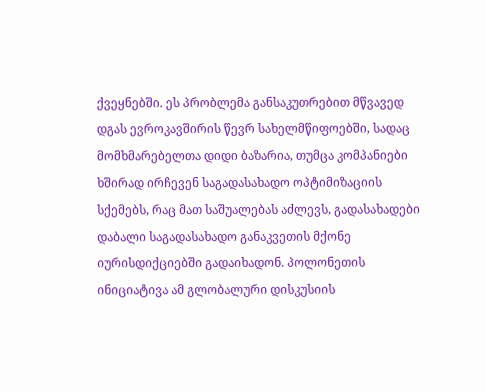ქვეყნებში. ეს პრობლემა განსაკუთრებით მწვავედ დგას ევროკავშირის წევრ სახელმწიფოებში, სადაც მომხმარებელთა დიდი ბაზარია, თუმცა კომპანიები ხშირად ირჩევენ საგადასახადო ოპტიმიზაციის სქემებს, რაც მათ საშუალებას აძლევს, გადასახადები დაბალი საგადასახადო განაკვეთის მქონე იურისდიქციებში გადაიხადონ. პოლონეთის ინიციატივა ამ გლობალური დისკუსიის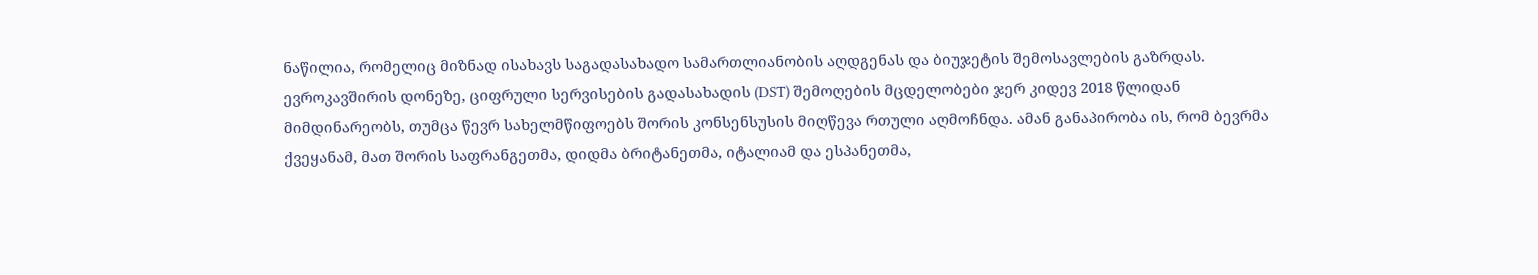ნაწილია, რომელიც მიზნად ისახავს საგადასახადო სამართლიანობის აღდგენას და ბიუჯეტის შემოსავლების გაზრდას.
ევროკავშირის დონეზე, ციფრული სერვისების გადასახადის (DST) შემოღების მცდელობები ჯერ კიდევ 2018 წლიდან მიმდინარეობს, თუმცა წევრ სახელმწიფოებს შორის კონსენსუსის მიღწევა რთული აღმოჩნდა. ამან განაპირობა ის, რომ ბევრმა ქვეყანამ, მათ შორის საფრანგეთმა, დიდმა ბრიტანეთმა, იტალიამ და ესპანეთმა,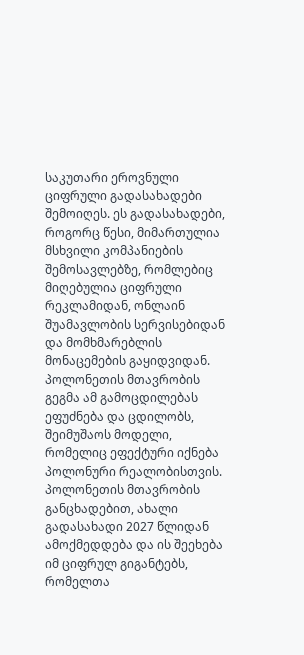საკუთარი ეროვნული ციფრული გადასახადები შემოიღეს. ეს გადასახადები, როგორც წესი, მიმართულია მსხვილი კომპანიების შემოსავლებზე, რომლებიც მიღებულია ციფრული რეკლამიდან, ონლაინ შუამავლობის სერვისებიდან და მომხმარებლის მონაცემების გაყიდვიდან. პოლონეთის მთავრობის გეგმა ამ გამოცდილებას ეფუძნება და ცდილობს, შეიმუშაოს მოდელი, რომელიც ეფექტური იქნება პოლონური რეალობისთვის.
პოლონეთის მთავრობის განცხადებით, ახალი გადასახადი 2027 წლიდან ამოქმედდება და ის შეეხება იმ ციფრულ გიგანტებს, რომელთა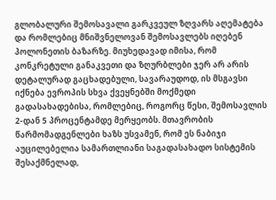გლობალური შემოსავალი გარკვეულ ზღვარს აღემატება და რომლებიც მნიშვნელოვან შემოსავლებს იღებენ პოლონეთის ბაზარზე. მიუხედავად იმისა, რომ კონკრეტული განაკვეთი და ზღურბლები ჯერ არ არის დეტალურად გაცხადებული, სავარაუდოდ, ის მსგავსი იქნება ევროპის სხვა ქვეყნებში მოქმედი გადასახადებისა, რომლებიც, როგორც წესი, შემოსავლის 2-დან 5 პროცენტამდე მერყეობს. მთავრობის წარმომადგენლები ხაზს უსვამენ, რომ ეს ნაბიჯი აუცილებელია სამართლიანი საგადასახადო სისტემის შესაქმნელად,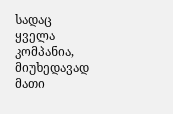სადაც ყველა კომპანია, მიუხედავად მათი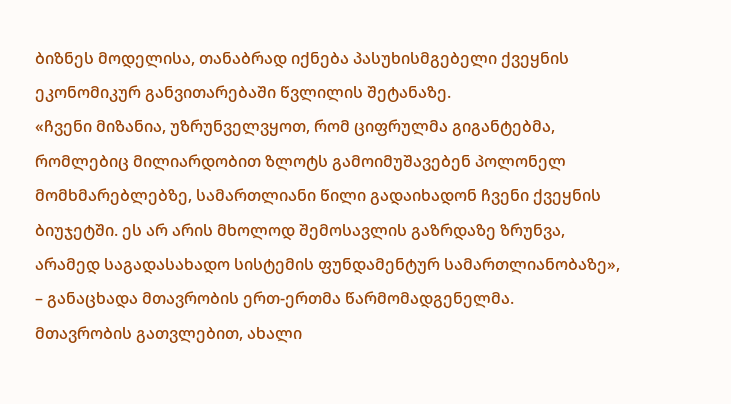ბიზნეს მოდელისა, თანაბრად იქნება პასუხისმგებელი ქვეყნის ეკონომიკურ განვითარებაში წვლილის შეტანაზე.
«ჩვენი მიზანია, უზრუნველვყოთ, რომ ციფრულმა გიგანტებმა, რომლებიც მილიარდობით ზლოტს გამოიმუშავებენ პოლონელ მომხმარებლებზე, სამართლიანი წილი გადაიხადონ ჩვენი ქვეყნის ბიუჯეტში. ეს არ არის მხოლოდ შემოსავლის გაზრდაზე ზრუნვა, არამედ საგადასახადო სისტემის ფუნდამენტურ სამართლიანობაზე», – განაცხადა მთავრობის ერთ-ერთმა წარმომადგენელმა.
მთავრობის გათვლებით, ახალი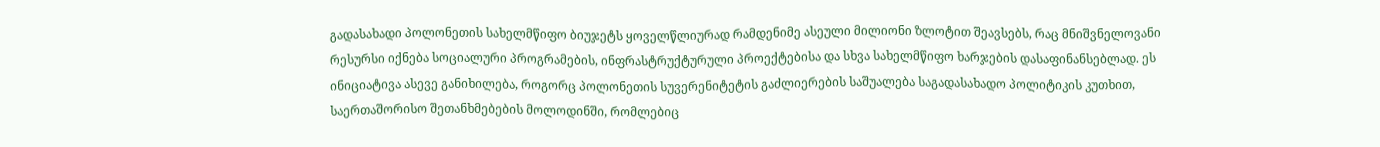გადასახადი პოლონეთის სახელმწიფო ბიუჯეტს ყოველწლიურად რამდენიმე ასეული მილიონი ზლოტით შეავსებს, რაც მნიშვნელოვანი რესურსი იქნება სოციალური პროგრამების, ინფრასტრუქტურული პროექტებისა და სხვა სახელმწიფო ხარჯების დასაფინანსებლად. ეს ინიციატივა ასევე განიხილება, როგორც პოლონეთის სუვერენიტეტის გაძლიერების საშუალება საგადასახადო პოლიტიკის კუთხით, საერთაშორისო შეთანხმებების მოლოდინში, რომლებიც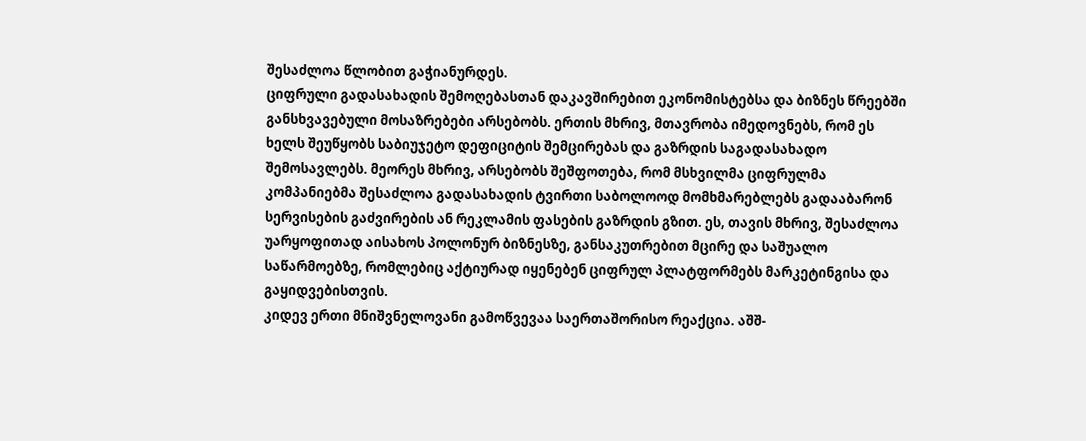შესაძლოა წლობით გაჭიანურდეს.
ციფრული გადასახადის შემოღებასთან დაკავშირებით ეკონომისტებსა და ბიზნეს წრეებში განსხვავებული მოსაზრებები არსებობს. ერთის მხრივ, მთავრობა იმედოვნებს, რომ ეს ხელს შეუწყობს საბიუჯეტო დეფიციტის შემცირებას და გაზრდის საგადასახადო შემოსავლებს. მეორეს მხრივ, არსებობს შეშფოთება, რომ მსხვილმა ციფრულმა კომპანიებმა შესაძლოა გადასახადის ტვირთი საბოლოოდ მომხმარებლებს გადააბარონ სერვისების გაძვირების ან რეკლამის ფასების გაზრდის გზით. ეს, თავის მხრივ, შესაძლოა უარყოფითად აისახოს პოლონურ ბიზნესზე, განსაკუთრებით მცირე და საშუალო საწარმოებზე, რომლებიც აქტიურად იყენებენ ციფრულ პლატფორმებს მარკეტინგისა და გაყიდვებისთვის.
კიდევ ერთი მნიშვნელოვანი გამოწვევაა საერთაშორისო რეაქცია. აშშ-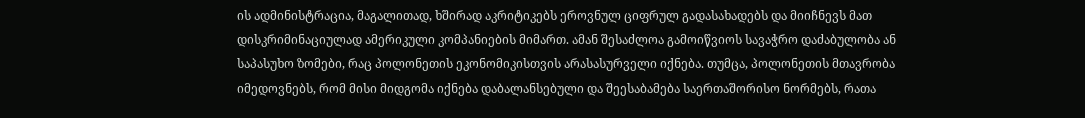ის ადმინისტრაცია, მაგალითად, ხშირად აკრიტიკებს ეროვნულ ციფრულ გადასახადებს და მიიჩნევს მათ დისკრიმინაციულად ამერიკული კომპანიების მიმართ. ამან შესაძლოა გამოიწვიოს სავაჭრო დაძაბულობა ან საპასუხო ზომები, რაც პოლონეთის ეკონომიკისთვის არასასურველი იქნება. თუმცა, პოლონეთის მთავრობა იმედოვნებს, რომ მისი მიდგომა იქნება დაბალანსებული და შეესაბამება საერთაშორისო ნორმებს, რათა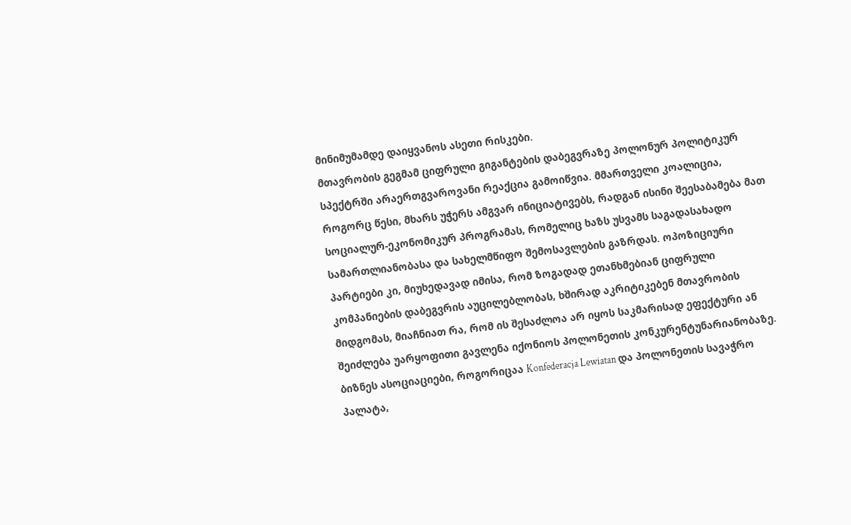მინიმუმამდე დაიყვანოს ასეთი რისკები.
მთავრობის გეგმამ ციფრული გიგანტების დაბეგვრაზე პოლონურ პოლიტიკურ სპექტრში არაერთგვაროვანი რეაქცია გამოიწვია. მმართველი კოალიცია, როგორც წესი, მხარს უჭერს ამგვარ ინიციატივებს, რადგან ისინი შეესაბამება მათ სოციალურ-ეკონომიკურ პროგრამას, რომელიც ხაზს უსვამს საგადასახადო სამართლიანობასა და სახელმწიფო შემოსავლების გაზრდას. ოპოზიციური პარტიები კი, მიუხედავად იმისა, რომ ზოგადად ეთანხმებიან ციფრული კომპანიების დაბეგვრის აუცილებლობას, ხშირად აკრიტიკებენ მთავრობის მიდგომას, მიაჩნიათ რა, რომ ის შესაძლოა არ იყოს საკმარისად ეფექტური ან შეიძლება უარყოფითი გავლენა იქონიოს პოლონეთის კონკურენტუნარიანობაზე.
ბიზნეს ასოციაციები, როგორიცაა Konfederacja Lewiatan და პოლონეთის სავაჭრო პალატა,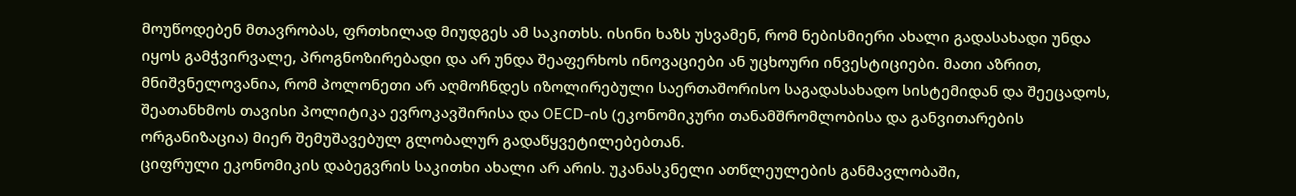მოუწოდებენ მთავრობას, ფრთხილად მიუდგეს ამ საკითხს. ისინი ხაზს უსვამენ, რომ ნებისმიერი ახალი გადასახადი უნდა იყოს გამჭვირვალე, პროგნოზირებადი და არ უნდა შეაფერხოს ინოვაციები ან უცხოური ინვესტიციები. მათი აზრით, მნიშვნელოვანია, რომ პოლონეთი არ აღმოჩნდეს იზოლირებული საერთაშორისო საგადასახადო სისტემიდან და შეეცადოს, შეათანხმოს თავისი პოლიტიკა ევროკავშირისა და OECD-ის (ეკონომიკური თანამშრომლობისა და განვითარების ორგანიზაცია) მიერ შემუშავებულ გლობალურ გადაწყვეტილებებთან.
ციფრული ეკონომიკის დაბეგვრის საკითხი ახალი არ არის. უკანასკნელი ათწლეულების განმავლობაში,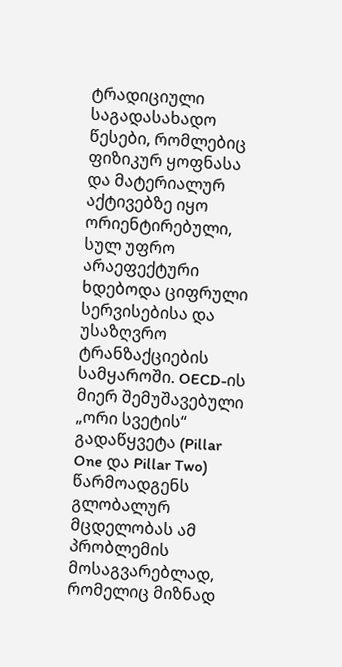ტრადიციული საგადასახადო წესები, რომლებიც ფიზიკურ ყოფნასა და მატერიალურ აქტივებზე იყო ორიენტირებული, სულ უფრო არაეფექტური ხდებოდა ციფრული სერვისებისა და უსაზღვრო ტრანზაქციების სამყაროში. OECD-ის მიერ შემუშავებული „ორი სვეტის“ გადაწყვეტა (Pillar One და Pillar Two) წარმოადგენს გლობალურ მცდელობას ამ პრობლემის მოსაგვარებლად, რომელიც მიზნად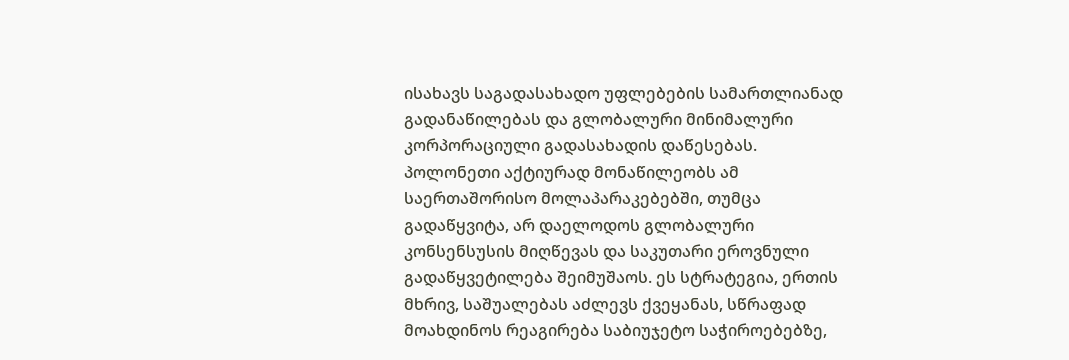ისახავს საგადასახადო უფლებების სამართლიანად გადანაწილებას და გლობალური მინიმალური კორპორაციული გადასახადის დაწესებას.
პოლონეთი აქტიურად მონაწილეობს ამ საერთაშორისო მოლაპარაკებებში, თუმცა გადაწყვიტა, არ დაელოდოს გლობალური კონსენსუსის მიღწევას და საკუთარი ეროვნული გადაწყვეტილება შეიმუშაოს. ეს სტრატეგია, ერთის მხრივ, საშუალებას აძლევს ქვეყანას, სწრაფად მოახდინოს რეაგირება საბიუჯეტო საჭიროებებზე,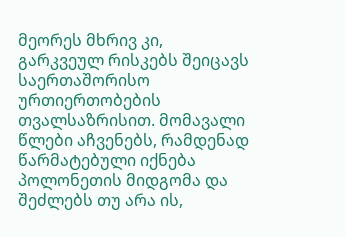მეორეს მხრივ კი, გარკვეულ რისკებს შეიცავს საერთაშორისო ურთიერთობების თვალსაზრისით. მომავალი წლები აჩვენებს, რამდენად წარმატებული იქნება პოლონეთის მიდგომა და შეძლებს თუ არა ის,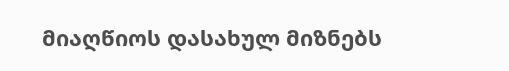მიაღწიოს დასახულ მიზნებს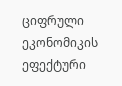ციფრული ეკონომიკის ეფექტური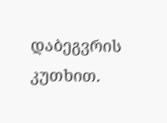დაბეგვრის კუთხით.